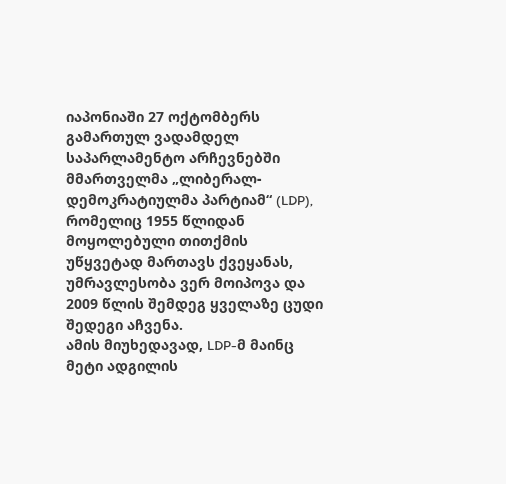იაპონიაში 27 ოქტომბერს გამართულ ვადამდელ საპარლამენტო არჩევნებში მმართველმა „ლიბერალ-დემოკრატიულმა პარტიამ“ (LDP), რომელიც 1955 წლიდან მოყოლებული თითქმის უწყვეტად მართავს ქვეყანას, უმრავლესობა ვერ მოიპოვა და 2009 წლის შემდეგ ყველაზე ცუდი შედეგი აჩვენა.
ამის მიუხედავად, LDP-მ მაინც მეტი ადგილის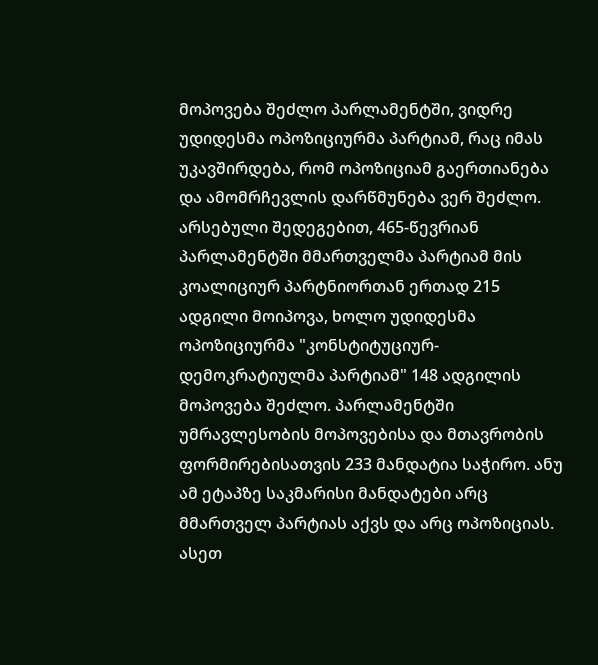მოპოვება შეძლო პარლამენტში, ვიდრე უდიდესმა ოპოზიციურმა პარტიამ, რაც იმას უკავშირდება, რომ ოპოზიციამ გაერთიანება და ამომრჩევლის დარწმუნება ვერ შეძლო.
არსებული შედეგებით, 465-წევრიან პარლამენტში მმართველმა პარტიამ მის კოალიციურ პარტნიორთან ერთად 215 ადგილი მოიპოვა, ხოლო უდიდესმა ოპოზიციურმა "კონსტიტუციურ-დემოკრატიულმა პარტიამ" 148 ადგილის მოპოვება შეძლო. პარლამენტში უმრავლესობის მოპოვებისა და მთავრობის ფორმირებისათვის 233 მანდატია საჭირო. ანუ ამ ეტაპზე საკმარისი მანდატები არც მმართველ პარტიას აქვს და არც ოპოზიციას. ასეთ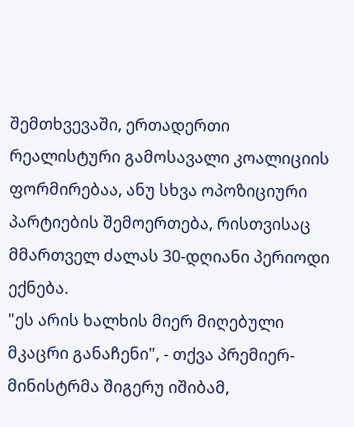შემთხვევაში, ერთადერთი რეალისტური გამოსავალი კოალიციის ფორმირებაა, ანუ სხვა ოპოზიციური პარტიების შემოერთება, რისთვისაც მმართველ ძალას 30-დღიანი პერიოდი ექნება.
"ეს არის ხალხის მიერ მიღებული მკაცრი განაჩენი", - თქვა პრემიერ-მინისტრმა შიგერუ იშიბამ,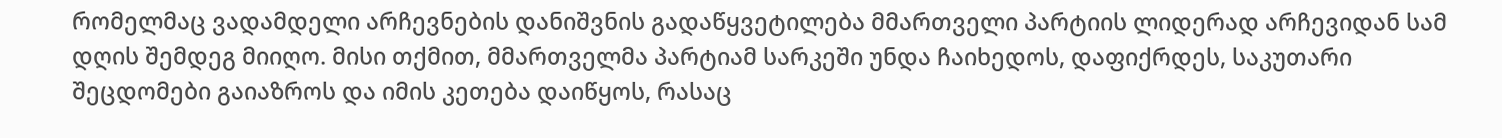რომელმაც ვადამდელი არჩევნების დანიშვნის გადაწყვეტილება მმართველი პარტიის ლიდერად არჩევიდან სამ დღის შემდეგ მიიღო. მისი თქმით, მმართველმა პარტიამ სარკეში უნდა ჩაიხედოს, დაფიქრდეს, საკუთარი შეცდომები გაიაზროს და იმის კეთება დაიწყოს, რასაც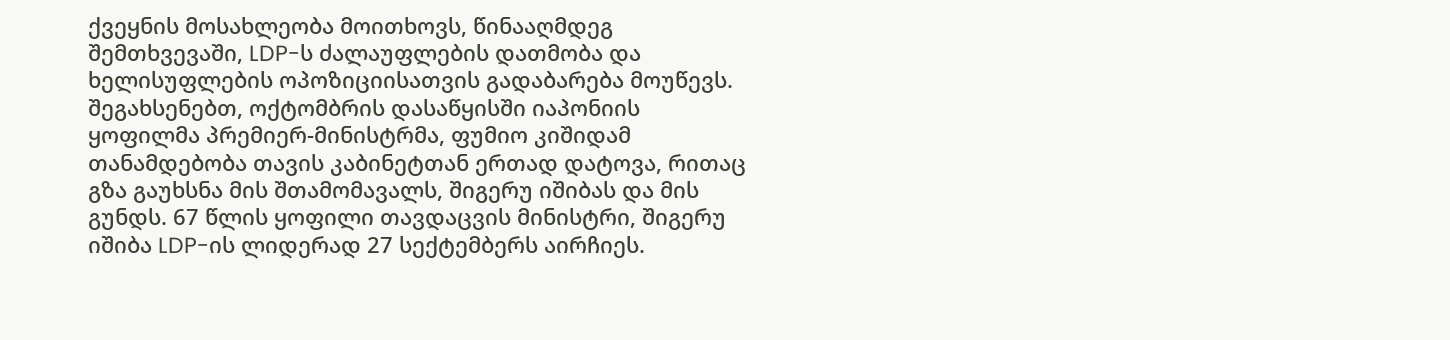ქვეყნის მოსახლეობა მოითხოვს, წინააღმდეგ შემთხვევაში, LDP-ს ძალაუფლების დათმობა და ხელისუფლების ოპოზიციისათვის გადაბარება მოუწევს.
შეგახსენებთ, ოქტომბრის დასაწყისში იაპონიის ყოფილმა პრემიერ-მინისტრმა, ფუმიო კიშიდამ თანამდებობა თავის კაბინეტთან ერთად დატოვა, რითაც გზა გაუხსნა მის შთამომავალს, შიგერუ იშიბას და მის გუნდს. 67 წლის ყოფილი თავდაცვის მინისტრი, შიგერუ იშიბა LDP-ის ლიდერად 27 სექტემბერს აირჩიეს.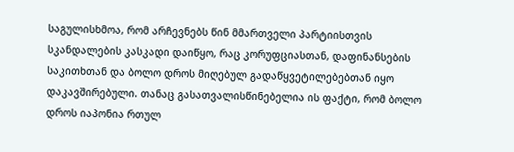საგულისხმოა, რომ არჩევნებს წინ მმართველი პარტიისთვის სკანდალების კასკადი დაიწყო, რაც კორუფციასთან, დაფინანსების საკითხთან და ბოლო დროს მიღებულ გადაწყვეტილებებთან იყო დაკავშირებული. თანაც გასათვალისწინებელია ის ფაქტი, რომ ბოლო დროს იაპონია რთულ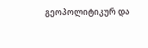გეოპოლიტიკურ და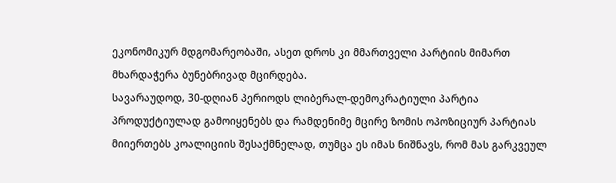ეკონომიკურ მდგომარეობაში, ასეთ დროს კი მმართველი პარტიის მიმართ მხარდაჭერა ბუნებრივად მცირდება.
სავარაუდოდ, 30-დღიან პერიოდს ლიბერალ-დემოკრატიული პარტია პროდუქტიულად გამოიყენებს და რამდენიმე მცირე ზომის ოპოზიციურ პარტიას მიიერთებს კოალიციის შესაქმნელად, თუმცა ეს იმას ნიშნავს, რომ მას გარკვეულ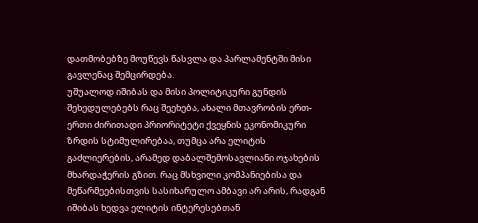დათმობებზე მოუწევს წასვლა და პარლამენტში მისი გავლენაც შემცირდება.
უშუალოდ იშიბას და მისი პოლიტიკური გუნდის შეხედულებებს რაც შეეხება, ახალი მთავრობის ერთ-ერთი ძირითადი პრიორიტეტი ქვეყნის ეკონომიკური ზრდის სტიმულირებაა, თუმცა არა ელიტის გაძლიერების, არამედ დაბალშემოსავლიანი ოჯახების მხარდაჭერის გზით. რაც მსხვილი კომპანიებისა და მეწარმეებისთვის სასიხარულო ამბავი არ არის, რადგან იშიბას ხედვა ელიტის ინტერესებთან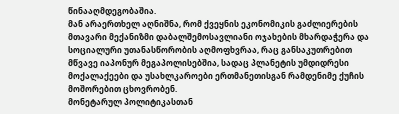წინააღმდეგობაშია.
მან არაერთხელ აღნიშნა, რომ ქვეყნის ეკონომიკის გაძლიერების მთავარი მექანიზმი დაბალშემოსავლიანი ოჯახების მხარდაჭერა და სოციალური უთანასწორობის აღმოფხვრაა, რაც განსაკუთრებით მწვავე იაპონურ მეგაპოლისებშია, სადაც პლანეტის უმდიდრესი მოქალაქეები და უსახლკაროები ერთმანეთისგან რამდენიმე ქუჩის მოშორებით ცხოვრობენ.
მონეტარულ პოლიტიკასთან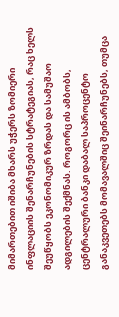მიმართებით იშიბა მხარს უჭერს ზომიერი ინფლაციის შენარჩუნების სტრატეგიას, რაც ხელს შეუწყობს ეკონომიკურ ზრდას და სამუშაო ადგილების შექმნას. როგორც ის ამბობს, ცენტრალური ბანკი დაბალ საპროცენტო განაკვეთებს მომავალშიც შეინარჩუნებს, თუმცა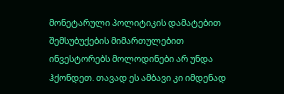მონეტარული პოლიტიკის დამატებით შემსუბუქების მიმართულებით ინვესტორებს მოლოდინები არ უნდა ჰქონდეთ. თავად ეს ამბავი კი იმდენად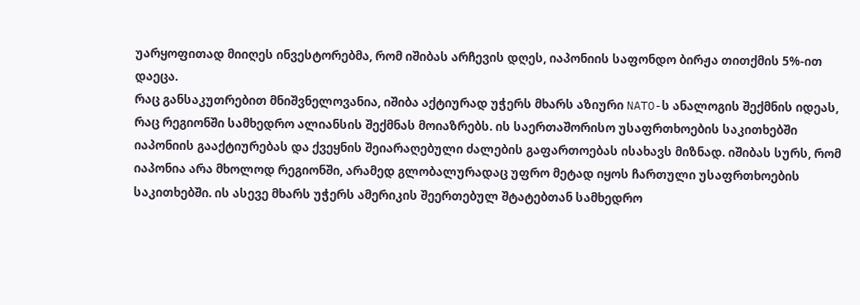უარყოფითად მიიღეს ინვესტორებმა, რომ იშიბას არჩევის დღეს, იაპონიის საფონდო ბირჟა თითქმის 5%-ით დაეცა.
რაც განსაკუთრებით მნიშვნელოვანია, იშიბა აქტიურად უჭერს მხარს აზიური NATO-ს ანალოგის შექმნის იდეას, რაც რეგიონში სამხედრო ალიანსის შექმნას მოიაზრებს. ის საერთაშორისო უსაფრთხოების საკითხებში იაპონიის გააქტიურებას და ქვეყნის შეიარაღებული ძალების გაფართოებას ისახავს მიზნად. იშიბას სურს, რომ იაპონია არა მხოლოდ რეგიონში, არამედ გლობალურადაც უფრო მეტად იყოს ჩართული უსაფრთხოების საკითხებში. ის ასევე მხარს უჭერს ამერიკის შეერთებულ შტატებთან სამხედრო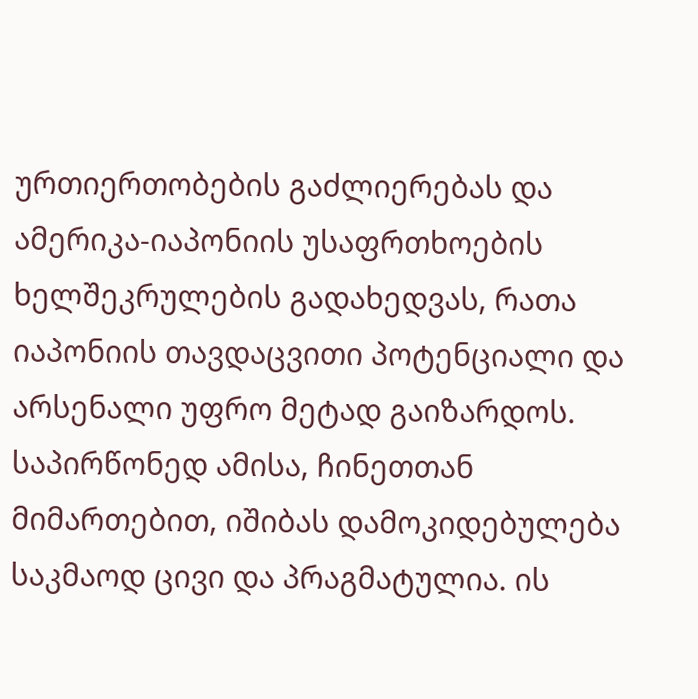ურთიერთობების გაძლიერებას და ამერიკა-იაპონიის უსაფრთხოების ხელშეკრულების გადახედვას, რათა იაპონიის თავდაცვითი პოტენციალი და არსენალი უფრო მეტად გაიზარდოს.
საპირწონედ ამისა, ჩინეთთან მიმართებით, იშიბას დამოკიდებულება საკმაოდ ცივი და პრაგმატულია. ის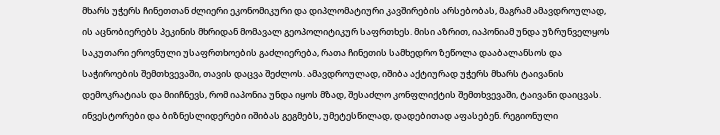მხარს უჭერს ჩინეთთან ძლიერი ეკონომიკური და დიპლომატიური კავშირების არსებობას, მაგრამ ამავდროულად, ის აცნობიერებს პეკინის მხრიდან მომავალ გეოპოლიტიკურ საფრთხეს. მისი აზრით, იაპონიამ უნდა უზრუნველყოს საკუთარი ეროვნული უსაფრთხოების გაძლიერება, რათა ჩინეთის სამხედრო ზეწოლა დააბალანსოს და საჭიროების შემთხვევაში, თავის დაცვა შეძლოს. ამავდროულად, იშიბა აქტიურად უჭერს მხარს ტაივანის დემოკრატიას და მიიჩნევს, რომ იაპონია უნდა იყოს მზად, შესაძლო კონფლიქტის შემთხვევაში, ტაივანი დაიცვას.
ინვესტორები და ბიზნესლიდერები იშიბას გეგმებს, უმეტესწილად, დადებითად აფასებენ. რეგიონული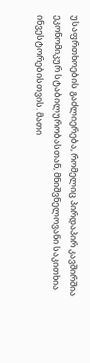უსაფრთხოების გაძლიერება, რომელიც პირდაპირ კავშირშია ეკონომიკურ სტაბილურობასთან, მნიშვნელოვანი საკითხია ინვესტორებისთვის. მათი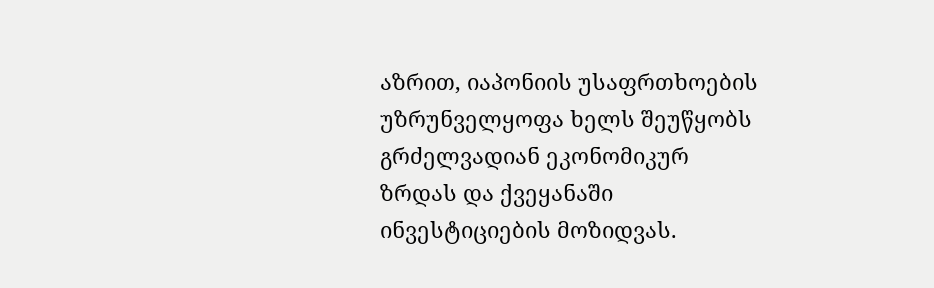აზრით, იაპონიის უსაფრთხოების უზრუნველყოფა ხელს შეუწყობს გრძელვადიან ეკონომიკურ ზრდას და ქვეყანაში ინვესტიციების მოზიდვას.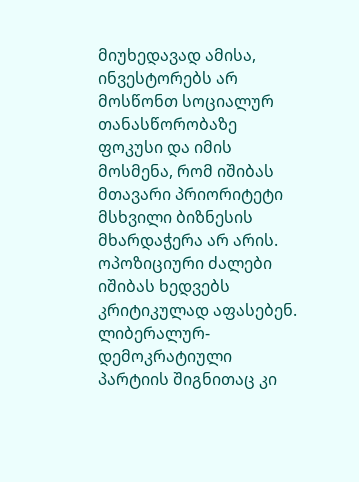მიუხედავად ამისა, ინვესტორებს არ მოსწონთ სოციალურ თანასწორობაზე ფოკუსი და იმის მოსმენა, რომ იშიბას მთავარი პრიორიტეტი მსხვილი ბიზნესის მხარდაჭერა არ არის.
ოპოზიციური ძალები იშიბას ხედვებს კრიტიკულად აფასებენ. ლიბერალურ-დემოკრატიული პარტიის შიგნითაც კი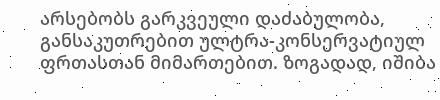არსებობს გარკვეული დაძაბულობა, განსაკუთრებით ულტრა-კონსერვატიულ ფრთასთან მიმართებით. ზოგადად, იშიბა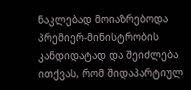ნაკლებად მოიაზრებოდა პრემიერ-მინისტრობის კანდიდატად და შეიძლება ითქვას, რომ შიდაპარტიულ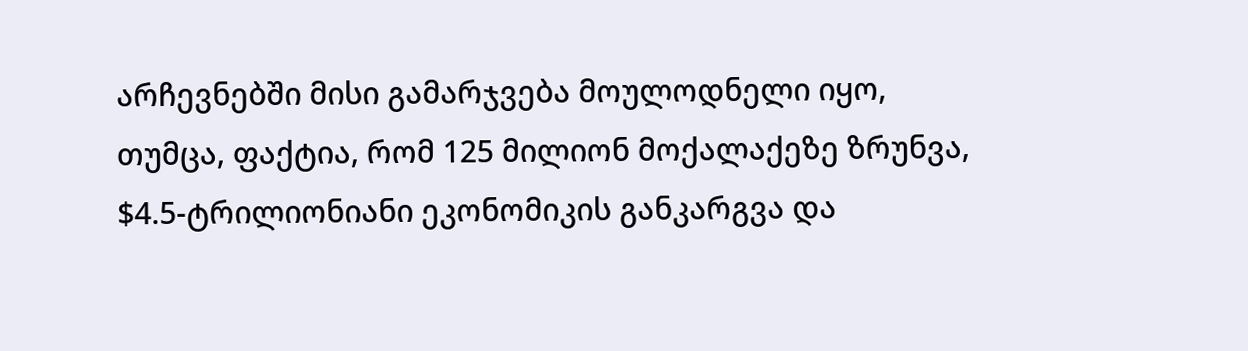არჩევნებში მისი გამარჯვება მოულოდნელი იყო, თუმცა, ფაქტია, რომ 125 მილიონ მოქალაქეზე ზრუნვა, $4.5-ტრილიონიანი ეკონომიკის განკარგვა და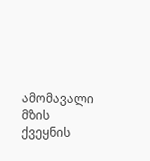ამომავალი მზის ქვეყნის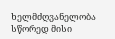ხელმძღვანელობა სწორედ მისი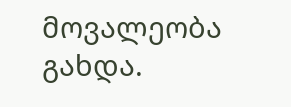მოვალეობა გახდა.